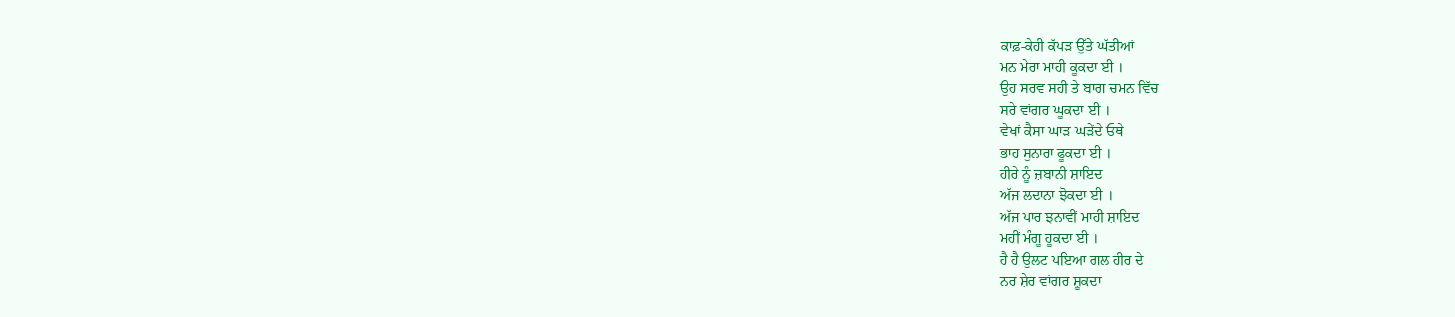ਕਾਫ਼-ਕੇਹੀ ਕੱਪੜ ਉੱਤੇ ਘੱਤੀਆਂ
ਮਨ ਮੇਰਾ ਮਾਹੀ ਕੂਕਦਾ ਈ ।
ਉਹ ਸਰਵ ਸਹੀ ਤੇ ਬਾਗ ਚਮਨ ਵਿੱਚ
ਸਰੇ ਵਾਂਗਰ ਘੂਕਦਾ ਈ ।
ਵੇਖਾਂ ਕੈਸਾ ਘਾੜ ਘੜੇਂਦੇ ਓਥੇ
ਭਾਹ ਸੁਨਾਰਾ ਫੂਕਦਾ ਈ ।
ਹੀਰੇ ਨੂੰ ਜ਼ਬਾਨੀ ਸ਼ਾਇਦ
ਅੱਜ ਲਦਾਨਾ ਝੋਕਦਾ ਈ ।
ਅੱਜ ਪਾਰ ਝਨਾਵੀਂ ਮਾਹੀ ਸ਼ਾਇਦ
ਮਹੀਂ ਮੰਗੂ ਹੂਕਦਾ ਈ ।
ਹੈ ਹੈ ਉਲਟ ਪਇਆ ਗਲ ਹੀਰ ਦੇ
ਨਰ ਸ਼ੇਰ ਵਾਂਗਰ ਸ਼ੂਕਦਾ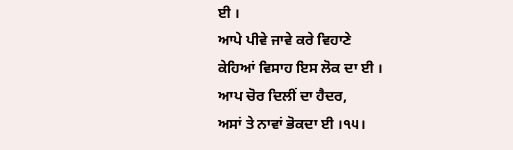ਈ ।
ਆਪੇ ਪੀਵੇ ਜਾਵੇ ਕਰੇ ਵਿਹਾਣੇ
ਕੇਹਿਆਂ ਵਿਸਾਹ ਇਸ ਲੋਕ ਦਾ ਈ ।
ਆਪ ਚੋਰ ਦਿਲੀਂ ਦਾ ਹੈਦਰ,
ਅਸਾਂ ਤੇ ਨਾਵਾਂ ਭੋਕਦਾ ਈ ।੧੫।